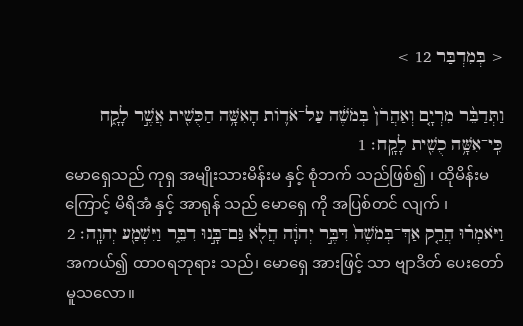< בְּמִדְבַּר 12 >

וַתְּדַבֵּ֨ר מִרְיָ֤ם וְאַהֲרֹן֙ בְּמֹשֶׁ֔ה עַל־אֹד֛וֹת הָאִשָּׁ֥ה הַכֻּשִׁ֖ית אֲשֶׁ֣ר לָקָ֑ח כִּֽי־אִשָּׁ֥ה כֻשִׁ֖ית לָקָֽח׃ 1
မောရှေသည် ကုရှ အမျိုးသားမိန်းမ နှင့် စုံဘက် သည်ဖြစ်၍ ၊ ထိုမိန်းမကြောင့် မိရိအံ နှင့် အာရုန် သည် မောရှေ ကို အပြစ်တင် လျက် ၊
וַיֹּאמְר֗וּ הֲרַ֤ק אַךְ־בְּמֹשֶׁה֙ דִּבֶּ֣ר יְהוָ֔ה הֲלֹ֖א גַּם־בָּ֣נוּ דִבֵּ֑ר וַיִּשְׁמַ֖ע יְהוָֽה׃ 2
အကယ်၍ ထာဝရဘုရား သည်၊ မောရှေ အားဖြင့် သာ ဗျာဒိတ် ပေးတော်မူသလော။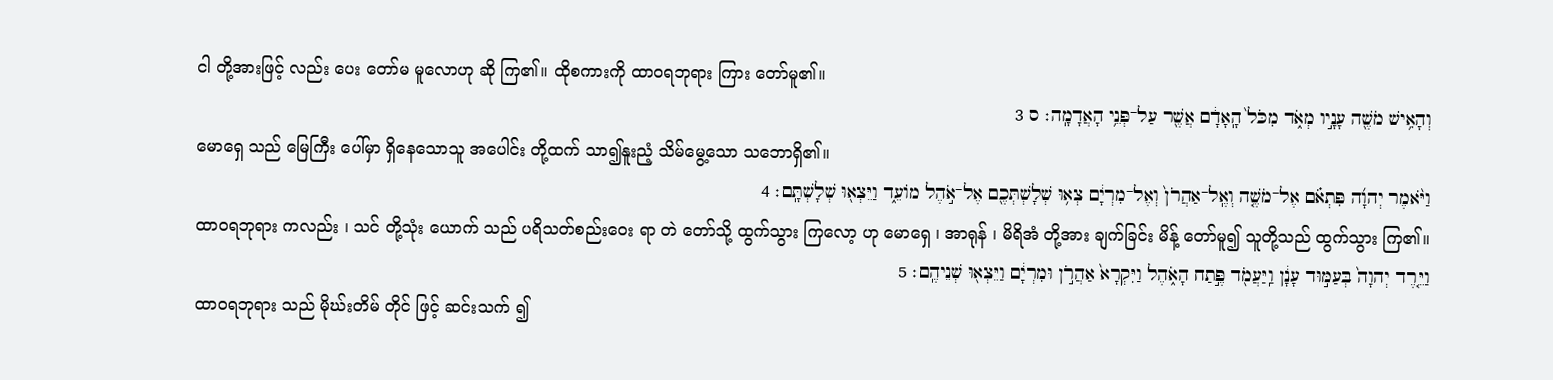ငါ တို့အားဖြင့် လည်း ပေး တော်မ မူလောဟု ဆို ကြ၏။ ထိုစကားကို ထာဝရဘုရား ကြား တော်မူ၏။
וְהָאִ֥ישׁ מֹשֶׁ֖ה עָנָ֣יו מְאֹ֑ד מִכֹּל֙ הָֽאָדָ֔ם אֲשֶׁ֖ר עַל־פְּנֵ֥י הָאֲדָמָֽה׃ ס 3
မောရှေ သည် မြေကြီး ပေါ်မှာ ရှိနေသောသူ အပေါင်း တို့ထက် သာ၍နူးညံ့ သိမ်မွေ့သော သဘောရှိ၏။
וַיֹּ֨אמֶר יְהוָ֜ה פִּתְאֹ֗ם אֶל־מֹשֶׁ֤ה וְאֶֽל־אַהֲרֹן֙ וְאֶל־מִרְיָ֔ם צְא֥וּ שְׁלָשְׁתְּכֶ֖ם אֶל־אֹ֣הֶל מוֹעֵ֑ד וַיֵּצְא֖וּ שְׁלָשְׁתָּֽם׃ 4
ထာဝရဘုရား ကလည်း ၊ သင် တို့သုံး ယောက် သည် ပရိသတ်စည်းဝေး ရာ တဲ တော်သို့ ထွက်သွား ကြလော့ ဟု မောရှေ ၊ အာရုန် ၊ မိရိအံ တို့အား ချက်ခြင်း မိန့် တော်မူ၍ သူတို့သည် ထွက်သွား ကြ၏။
וַיֵּ֤רֶד יְהוָה֙ בְּעַמּ֣וּד עָנָ֔ן וַֽיַּעֲמֹ֖ד פֶּ֣תַח הָאֹ֑הֶל וַיִּקְרָא֙ אַהֲרֹ֣ן וּמִרְיָ֔ם וַיֵּצְא֖וּ שְׁנֵיהֶֽם׃ 5
ထာဝရဘုရား သည် မိုဃ်းတိမ် တိုင် ဖြင့် ဆင်းသက် ၍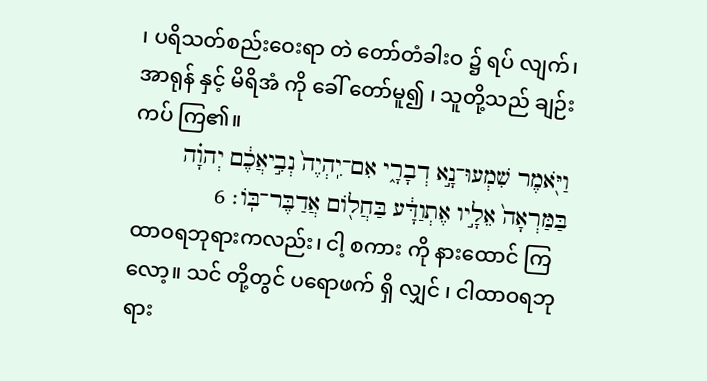၊ ပရိသတ်စည်းဝေးရာ တဲ တော်တံခါးဝ ၌ ရပ် လျက်၊ အာရုန် နှင့် မိရိအံ ကို ခေါ် တော်မူ၍ ၊ သူတို့သည် ချဉ်းကပ် ကြ၏။
וַיֹּ֖אמֶר שִׁמְעוּ־נָ֣א דְבָרָ֑י אִם־יִֽהְיֶה֙ נְבִ֣יאֲכֶ֔ם יְהוָ֗ה בַּמַּרְאָה֙ אֵלָ֣יו אֶתְוַדָּ֔ע בַּחֲל֖וֹם אֲדַבֶּר־בּֽוֹ׃ 6
ထာဝရဘုရားကလည်း၊ ငါ့ စကား ကို နားထောင် ကြလော့။ သင် တို့တွင် ပရောဖက် ရှိ လျှင် ၊ ငါထာဝရဘုရား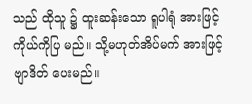သည် ထိုသူ ၌ ထူးဆန်းသော ရူပါရုံ အားဖြင့် ကိုယ်ကိုပြ မည်။ သို့မဟုတ်အိပ်မက် အားဖြင့် ဗျာဒိတ် ပေးမည်။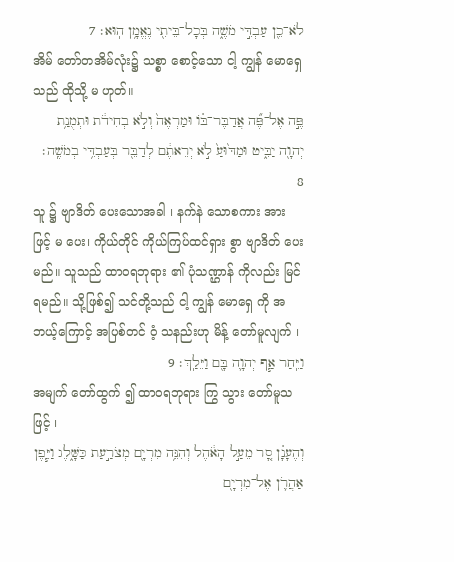לֹא־כֵ֖ן עַבְדִּ֣י מֹשֶׁ֑ה בְּכָל־בֵּיתִ֖י נֶאֱמָ֥ן הֽוּא׃ 7
အိမ် တော်တအိမ်လုံး၌ သစ္စာ စောင့်သော ငါ့ ကျွန် မောရှေ သည် ထိုသို့ မ ဟုတ်။
פֶּ֣ה אֶל־פֶּ֞ה אֲדַבֶּר־בּ֗וֹ וּמַרְאֶה֙ וְלֹ֣א בְחִידֹ֔ת וּתְמֻנַ֥ת יְהוָ֖ה יַבִּ֑יט וּמַדּ֙וּעַ֙ לֹ֣א יְרֵאתֶ֔ם לְדַבֵּ֖ר בְּעַבְדִּ֥י בְמֹשֶֽׁה׃ 8
သူ ၌ ဗျာဒိတ် ပေးသောအခါ ၊ နက်နဲ သောစကား အားဖြင့် မ ပေး၊ ကိုယ်တိုင် ကိုယ်ကြပ်ထင်ရှား စွာ ဗျာဒိတ် ပေးမည်။ သူသည် ထာဝရဘုရား ၏ ပုံသဏ္ဌာန် ကိုလည်း မြင် ရမည်။ သို့ဖြစ်၍ သင်တို့သည် ငါ့ ကျွန် မောရှေ ကို အဘယ့်ကြောင့် အပြစ်တင် ဝံ့ သနည်းဟု မိန့် တော်မူလျက် ၊
וַיִּֽחַר אַ֧ף יְהוָ֛ה בָּ֖ם וַיֵּלַֽךְ׃ 9
အမျက် တော်ထွက် ၍ ထာဝရဘုရား ကြွ သွား တော်မူသဖြင့် ၊
וְהֶעָנָ֗ן סָ֚ר מֵעַ֣ל הָאֹ֔הֶל וְהִנֵּ֥ה מִרְיָ֖ם מְצֹרַ֣עַת כַּשָּׁ֑לֶג וַיִּ֧פֶן אַהֲרֹ֛ן אֶל־מִרְיָ֖ם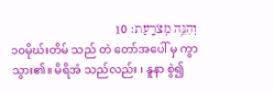וְהִנֵּ֥ה מְצֹרָֽעַת׃ 10
၁၀မိုဃ်းတိမ် သည် တဲ တော်အပေါ် မှ ကွာ သွား၏။ မိရိအံ သည်လည်း ၊ နူနာ စွဲ၍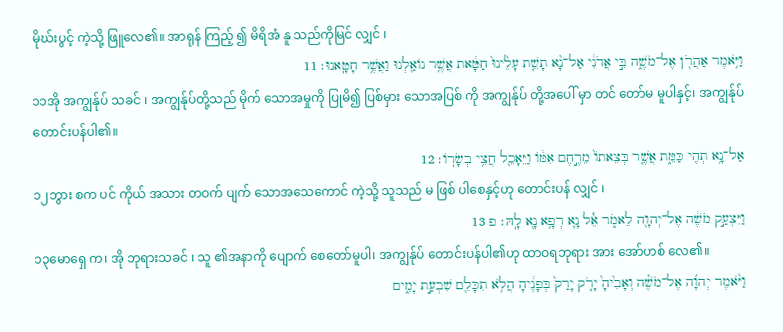မိုဃ်းပွင့် ကဲ့သို့ ဖြူလေ၏။ အာရုန် ကြည့် ၍ မိရိအံ နူ သည်ကိုမြင် လျှင် ၊
וַיֹּ֥אמֶר אַהֲרֹ֖ן אֶל־מֹשֶׁ֑ה בִּ֣י אֲדֹנִ֔י אַל־נָ֨א תָשֵׁ֤ת עָלֵ֙ינוּ֙ חַטָּ֔את אֲשֶׁ֥ר נוֹאַ֖לְנוּ וַאֲשֶׁ֥ר חָטָֽאנוּ׃ 11
၁၁အို အကျွန်ုပ် သခင် ၊ အကျွန်ုပ်တို့သည် မိုက် သောအမှုကို ပြုမိ၍ ပြစ်မှား သောအပြစ် ကို အကျွန်ုပ် တို့အပေါ် မှာ တင် တော်မ မူပါနှင့်၊ အကျွန်ုပ် တောင်းပန်ပါ၏။
אַל־נָ֥א תְהִ֖י כַּמֵּ֑ת אֲשֶׁ֤ר בְּצֵאתוֹ֙ מֵרֶ֣חֶם אִמּ֔וֹ וַיֵּאָכֵ֖ל חֲצִ֥י בְשָׂרֽוֹ׃ 12
၁၂ဘွား စက ပင် ကိုယ် အသား တဝက် ပျက် သောအသေကောင် ကဲ့သို့ သူသည် မ ဖြစ် ပါစေနှင့်ဟု တောင်းပန် လျှင် ၊
וַיִּצְעַ֣ק מֹשֶׁ֔ה אֶל־יְהוָ֖ה לֵאמֹ֑ר אֵ֕ל נָ֛א רְפָ֥א נָ֖א לָֽהּ׃ פ 13
၁၃မောရှေ က၊ အို ဘုရားသခင် ၊ သူ ၏အနာကို ပျောက် စေတော်မူပါ၊ အကျွန်ုပ် တောင်းပန်ပါ၏ဟု ထာဝရဘုရား အား အော်ဟစ် လေ၏။
וַיֹּ֨אמֶר יְהוָ֜ה אֶל־מֹשֶׁ֗ה וְאָבִ֙יהָ֙ יָרֹ֤ק יָרַק֙ בְּפָנֶ֔יהָ הֲלֹ֥א תִכָּלֵ֖ם שִׁבְעַ֣ת יָמִ֑ים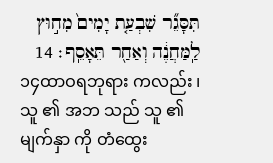תִּסָּגֵ֞ר שִׁבְעַ֤ת יָמִים֙ מִח֣וּץ לַֽמַּחֲנֶ֔ה וְאַחַ֖ר תֵּאָסֵֽף׃ 14
၁၄ထာဝရဘုရား ကလည်း ၊ သူ ၏ အဘ သည် သူ ၏ မျက်နှာ ကို တံထွေး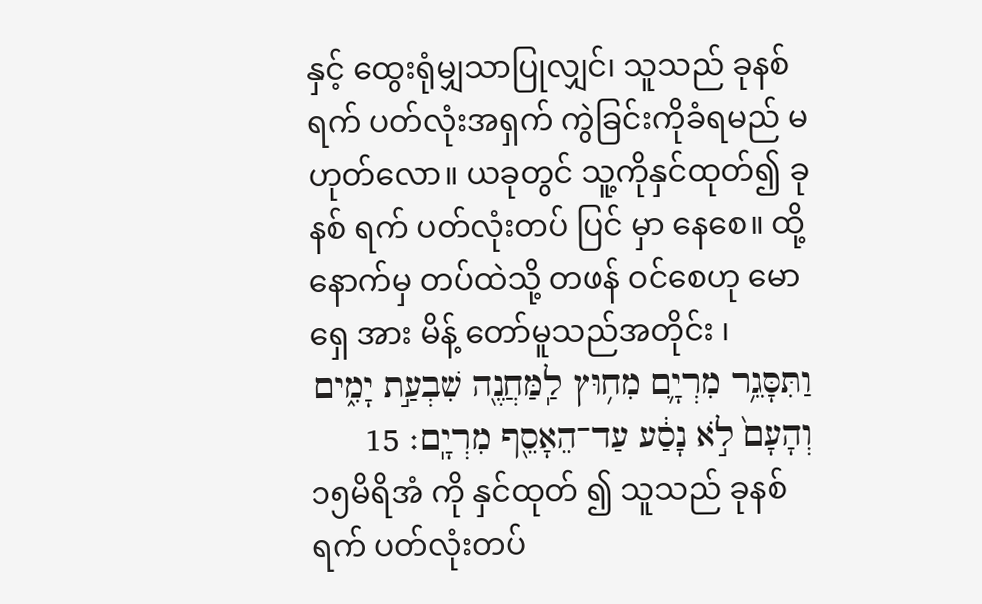နှင့် ထွေးရုံမျှသာပြုလျှင်၊ သူသည် ခုနစ် ရက် ပတ်လုံးအရှက် ကွဲခြင်းကိုခံရမည် မ ဟုတ်လော။ ယခုတွင် သူ့ကိုနှင်ထုတ်၍ ခုနစ် ရက် ပတ်လုံးတပ် ပြင် မှာ နေစေ။ ထို့နောက်မှ တပ်ထဲသို့ တဖန် ဝင်စေဟု မောရှေ အား မိန့် တော်မူသည်အတိုင်း ၊
וַתִּסָּגֵ֥ר מִרְיָ֛ם מִח֥וּץ לַֽמַּחֲנֶ֖ה שִׁבְעַ֣ת יָמִ֑ים וְהָעָם֙ לֹ֣א נָסַ֔ע עַד־הֵאָסֵ֖ף מִרְיָֽם׃ 15
၁၅မိရိအံ ကို နှင်ထုတ် ၍ သူသည် ခုနစ် ရက် ပတ်လုံးတပ်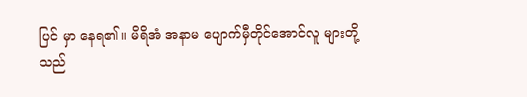ပြင် မှာ နေရ၏။ မိရိအံ အနာမ ပျောက်မှီတိုင်အောင်လူ များတို့သည်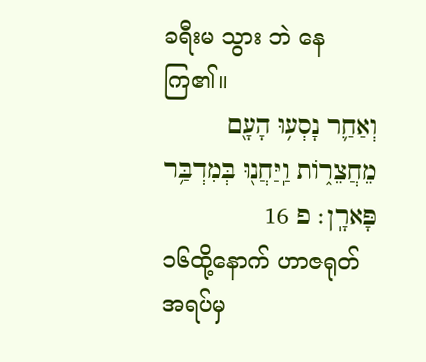ခရီးမ သွား ဘဲ နေကြ၏။
וְאַחַ֛ר נָסְע֥וּ הָעָ֖ם מֵחֲצֵר֑וֹת וַֽיַּחֲנ֖וּ בְּמִדְבַּ֥ר פָּארָֽן׃ פ 16
၁၆ထို့နောက် ဟာဇရုတ် အရပ်မှ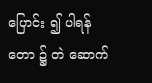ပြောင်း ၍ ပါရန် တော ၌ တဲ ဆောက်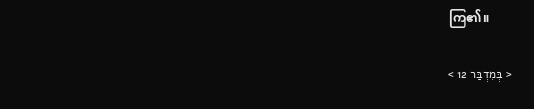ကြ၏။

< בְּמִדְבַּר 12 >